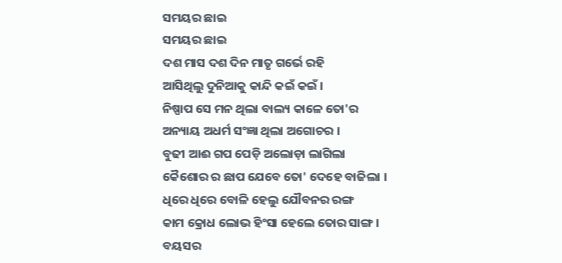ସମୟର ଛାଇ
ସମୟର ଛାଇ
ଦଶ ମାସ ଦଶ ଦିନ ମାତୃ ଗର୍ଭେ ରହି
ଆସିଥିଲୁ ଦୁନିଆକୁ କାନ୍ଦି କଇଁ କଇଁ ।
ନିଷ୍ପାପ ସେ ମନ ଥିଲା ବାଲ୍ୟ କାଳେ ତୋ'ର
ଅନ୍ୟାୟ ଅଧର୍ମ ସଂଜ୍ଞା ଥିଲା ଅଗୋଚର ।
ବୁଢୀ ଆଈ ଗପ ପେଡ଼ି ଅଲୋଡ଼ା ଲାଗିଲା
କୈଶୋର ର ଛାପ ଯେବେ ତୋ' ଦେହେ ବାଜିଲା ।
ଧିରେ ଧିରେ ବୋଳି ହେଲୁ ଯୌବନର ରଙ୍ଗ
କାମ କ୍ରୋଧ ଲୋଭ ହିଂସା ହେଲେ ତୋର ସାଙ୍ଗ ।
ବୟସର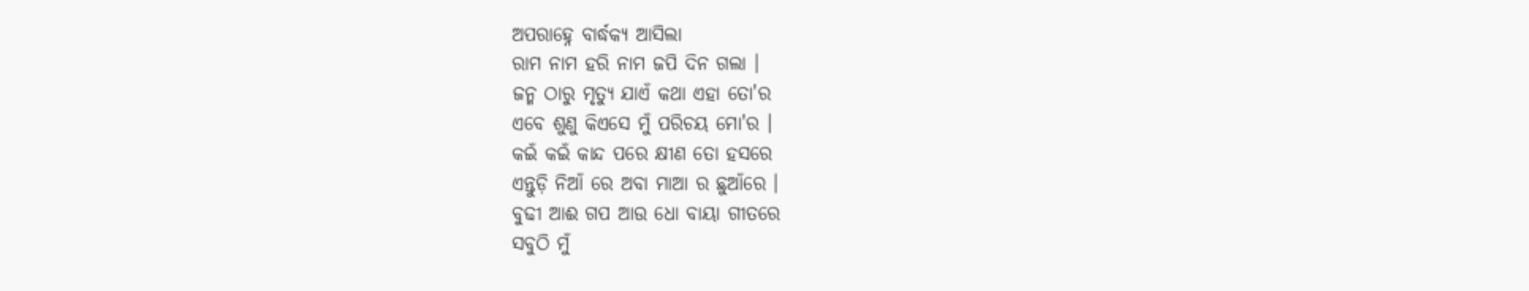ଅପରାହ୍ନେ ବାର୍ଦ୍ଧକ୍ୟ ଆସିଲା
ରାମ ନାମ ହରି ନାମ ଜପି ଦିନ ଗଲା ।
ଜନ୍ମ ଠାରୁ ମୃତ୍ୟୁ ଯାଏଁ କଥା ଏହା ତୋ'ର
ଏବେ ଶୁଣୁ କିଏସେ ମୁଁ ପରିଚୟ ମୋ'ର ।
କଇଁ କଇଁ କାନ୍ଦ ପରେ କ୍ଷୀଣ ତୋ ହସରେ
ଏନ୍ତୁଡ଼ି ନିଆଁ ରେ ଅବା ମାଆ ର ଛୁଆଁରେ ।
ବୁଢୀ ଆଈ ଗପ ଆଉ ଧୋ ବାୟା ଗୀତରେ
ସବୁଠି ମୁଁ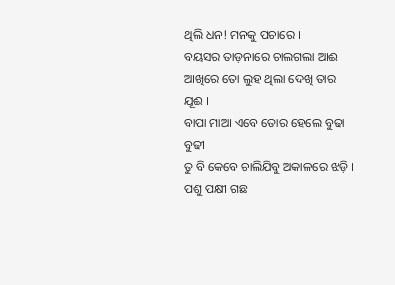ଥିଲି ଧନ! ମନକୁ ପଚାରେ ।
ବୟସର ତାଡ଼ନାରେ ଚାଲଗଲା ଆଈ
ଆଖିରେ ତୋ ଲୁହ ଥିଲା ଦେଖି ତାର ଯୂଈ ।
ବାପା ମାଆ ଏବେ ତୋର ହେଲେ ବୁଢା ବୁଢୀ
ତୁ ବି କେବେ ଚାଲିଯିବୁ ଅକାଳରେ ଝଡ଼ି ।
ପଶୁ ପକ୍ଷୀ ଗଛ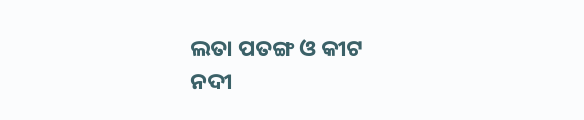ଲତା ପତଙ୍ଗ ଓ କୀଟ
ନଦୀ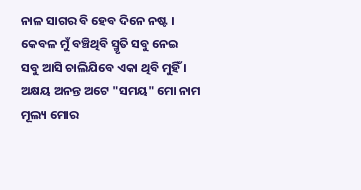ନାଳ ସାଗର ବି ହେବ ଦିନେ ନଷ୍ଟ ।
କେବଳ ମୁଁ ବଞ୍ଚିଥିବି ସ୍ମୃତି ସବୁ ନେଇ
ସବୁ ଆସି ଚାଲିଯିବେ ଏକା ଥିବି ମୁହିଁ ।
ଅକ୍ଷୟ ଅନନ୍ତ ଅଟେ "ସମୟ" ମୋ ନାମ
ମୂଲ୍ୟ ମୋର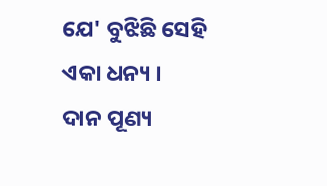ଯେ' ବୁଝିଛି ସେହି ଏକା ଧନ୍ୟ ।
ଦାନ ପୂଣ୍ୟ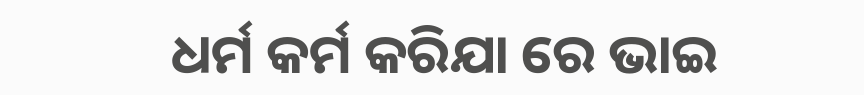ଧର୍ମ କର୍ମ କରିଯା ରେ ଭାଇ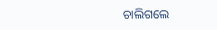ଚାଲିଗଲେ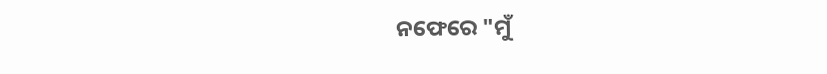ନଫେରେ "ମୁଁ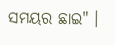ସମୟର ଛାଇ" ।